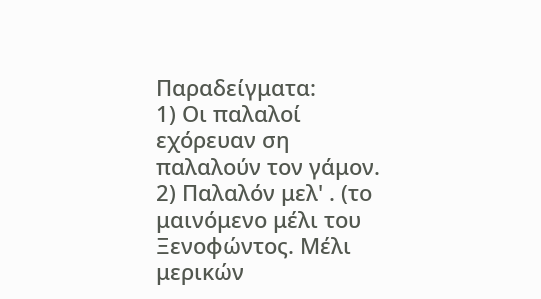Παραδείγματα:
1) Οι παλαλοί εχόρευαν ση παλαλούν τον γάμον.
2) Παλαλόν μελ' . (το μαινόμενο μέλι του Ξενοφώντος. Μέλι μερικών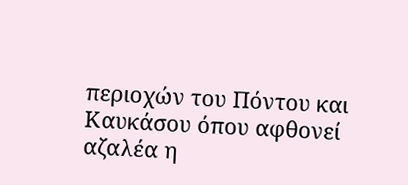περιοχών του Πόντου και Καυκάσου όπου αφθονεί αζαλέα η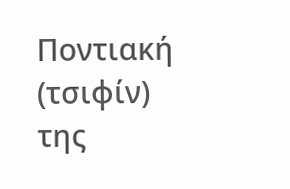Ποντιακή (τσιφίν) της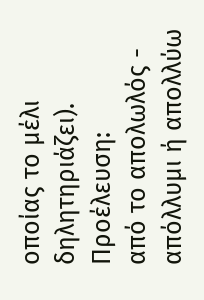οποίας το μέλι δηλητηριάζει).
Προέλευση:
από το απολωλός - απόλλυμι ή απολλύω